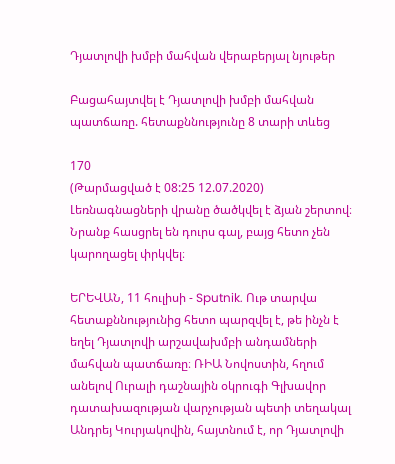Դյատլովի խմբի մահվան վերաբերյալ նյութեր

Բացահայտվել է Դյատլովի խմբի մահվան պատճառը. հետաքննությունը 8 տարի տևեց

170
(Թարմացված է 08:25 12.07.2020)
Լեռնագնացների վրանը ծածկվել է ձյան շերտով։ Նրանք հասցրել են դուրս գալ, բայց հետո չեն կարողացել փրկվել։

ԵՐԵՎԱՆ, 11 հուլիսի - Sputnik. Ութ տարվա հետաքննությունից հետո պարզվել է, թե ինչն է եղել Դյատլովի արշավախմբի անդամների մահվան պատճառը։ ՌԻԱ Նովոստին, հղում անելով Ուրալի դաշնային օկրուգի Գլխավոր դատախազության վարչության պետի տեղակալ Անդրեյ Կուրյակովին, հայտնում է, որ Դյատլովի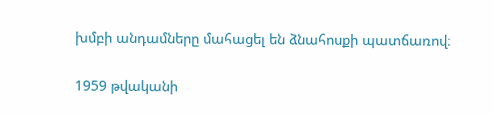խմբի անդամները մահացել են ձնահոսքի պատճառով։

1959 թվականի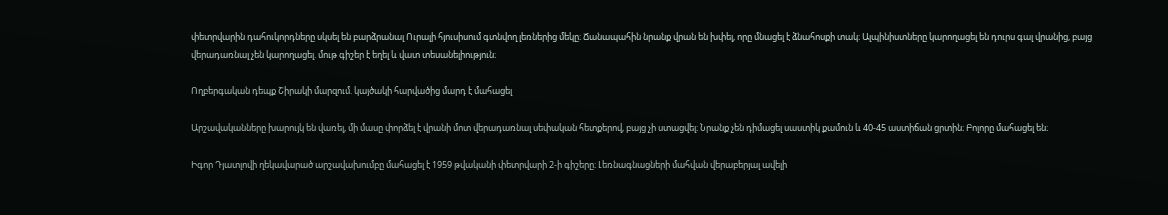փետրվարին դահուկորդները սկսել են բարձրանալ Ուրալի հյուսիսում գտնվող լեռներից մեկը։ Ճանապահին նրանք վրան են խփել, որը մնացել է ձնահոսքի տակ։ Ալպինիստները կարողացել են դուրս գալ վրանից, բայց վերադառնալ չեն կարողացել. մութ գիշեր է եղել և վատ տեսանելիություն։

Ողբերգական դեպք Շիրակի մարզում. կայծակի հարվածից մարդ է մահացել

Արշավականները խարույկ են վառել, մի մասը փորձել է վրանի մոտ վերադառնալ սեփական հետքերով, բայց չի ստացվել։ Նրանք չեն դիմացել սաստիկ քամուն և 40-45 աստիճան ցրտին։ Բոլորը մահացել են։

Իգոր Դյատլովի ղեկավարած արշավախումբը մահացել է 1959 թվականի փետրվարի 2-ի գիշերը։ Լեռնագնացների մահվան վերաբերյալ ավելի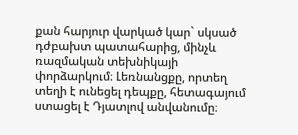քան հարյուր վարկած կար` սկսած դժբախտ պատահարից, մինչև ռազմական տեխնիկայի փորձարկում։ Լեռնանցքը, որտեղ տեղի է ունեցել դեպքը, հետագայում ստացել է Դյատլով անվանումը։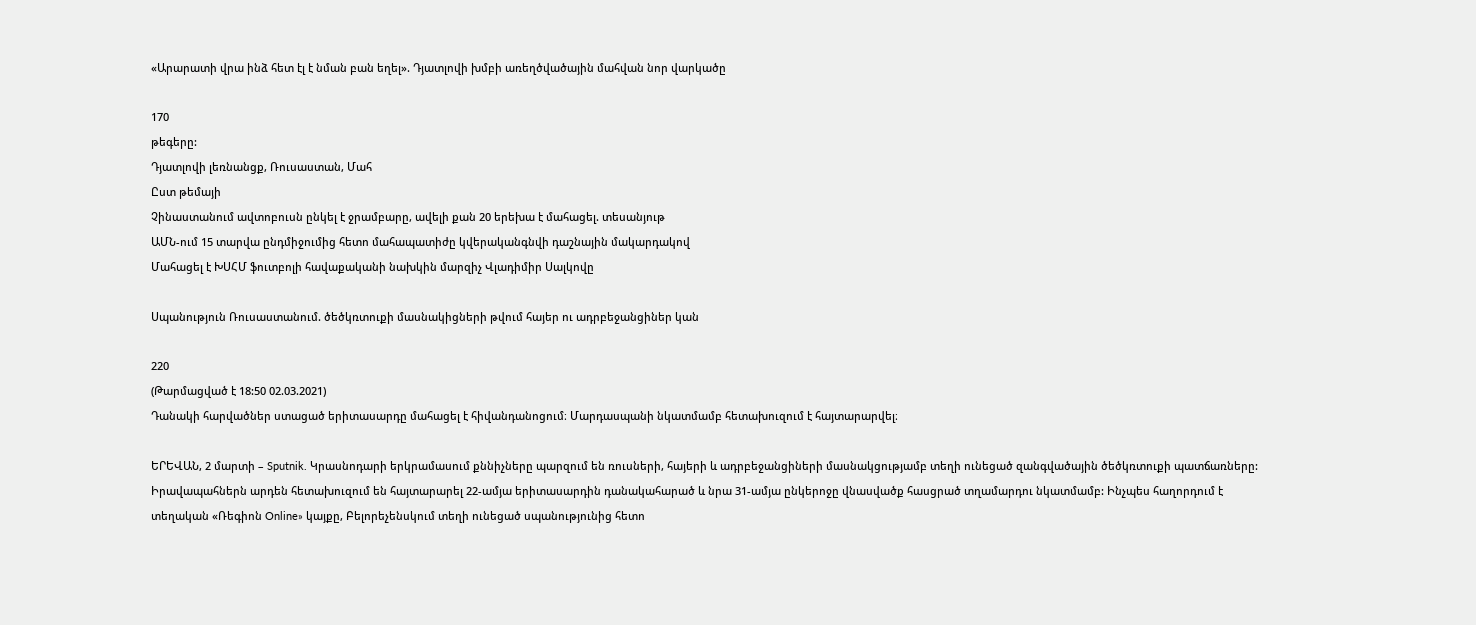«Արարատի վրա ինձ հետ էլ է նման բան եղել». Դյատլովի խմբի առեղծվածային մահվան նոր վարկածը

170
թեգերը:
Դյատլովի լեռնանցք, Ռուսաստան, Մահ
Ըստ թեմայի
Չինաստանում ավտոբուսն ընկել է ջրամբարը, ավելի քան 20 երեխա է մահացել. տեսանյութ
ԱՄՆ-ում 15 տարվա ընդմիջումից հետո մահապատիժը կվերականգնվի դաշնային մակարդակով
Մահացել է ԽՍՀՄ ֆուտբոլի հավաքականի նախկին մարզիչ Վլադիմիր Սալկովը

Սպանություն Ռուսաստանում. ծեծկռտուքի մասնակիցների թվում հայեր ու ադրբեջանցիներ կան

220
(Թարմացված է 18:50 02.03.2021)
Դանակի հարվածներ ստացած երիտասարդը մահացել է հիվանդանոցում։ Մարդասպանի նկատմամբ հետախուզում է հայտարարվել։

ԵՐԵՎԱՆ, 2 մարտի – Sputnik. Կրասնոդարի երկրամասում քննիչները պարզում են ռուսների, հայերի և ադրբեջանցիների մասնակցությամբ տեղի ունեցած զանգվածային ծեծկռտուքի պատճառները: Իրավապահներն արդեն հետախուզում են հայտարարել 22-ամյա երիտասարդին դանակահարած և նրա 31-ամյա ընկերոջը վնասվածք հասցրած տղամարդու նկատմամբ: Ինչպես հաղորդում է տեղական «Ռեգիոն Online» կայքը, Բելորեչենսկում տեղի ունեցած սպանությունից հետո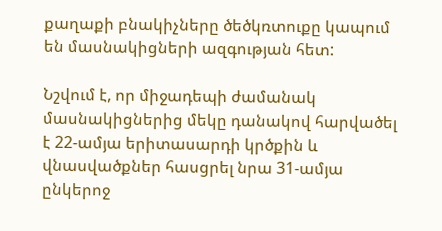քաղաքի բնակիչները ծեծկռտուքը կապում են մասնակիցների ազգության հետ:

Նշվում է, որ միջադեպի ժամանակ մասնակիցներից մեկը դանակով հարվածել է 22-ամյա երիտասարդի կրծքին և վնասվածքներ հասցրել նրա 31-ամյա ընկերոջ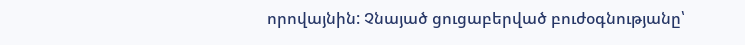որովայնին: Չնայած ցուցաբերված բուժօգնությանը՝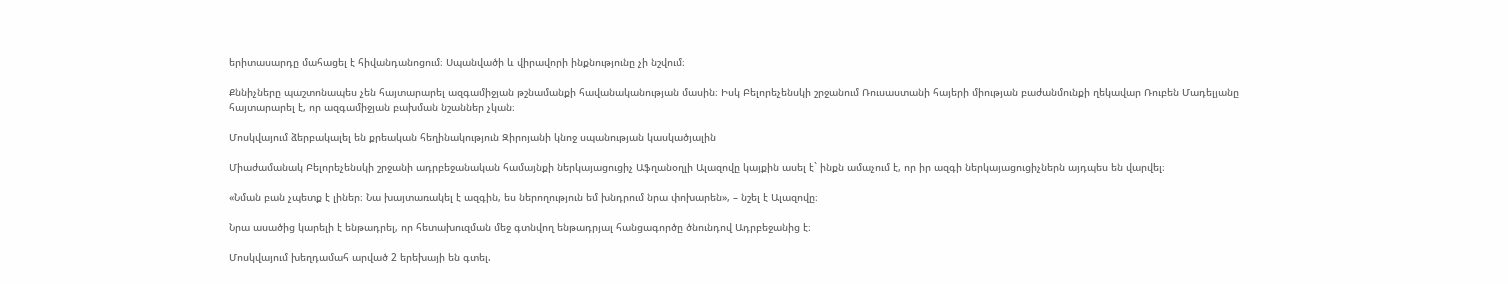երիտասարդը մահացել է հիվանդանոցում։ Սպանվածի և վիրավորի ինքնությունը չի նշվում։

Քննիչները պաշտոնապես չեն հայտարարել ազգամիջյան թշնամանքի հավանականության մասին։ Իսկ Բելորեչենսկի շրջանում Ռուսաստանի հայերի միության բաժանմունքի ղեկավար Ռուբեն Մադելյանը հայտարարել է, որ ազգամիջյան բախման նշաններ չկան։

Մոսկվայում ձերբակալել են քրեական հեղինակություն Զիրոյանի կնոջ սպանության կասկածյալին

Միաժամանակ Բելորեչենսկի շրջանի ադրբեջանական համայնքի ներկայացուցիչ Աֆղանօղլի Ալազովը կայքին ասել է` ինքն ամաչում է, որ իր ազգի ներկայացուցիչներն այդպես են վարվել։

«Նման բան չպետք է լիներ։ Նա խայտառակել է ազգին, ես ներողություն եմ խնդրում նրա փոխարեն», – նշել է Ալազովը։

Նրա ասածից կարելի է ենթադրել, որ հետախուզման մեջ գտնվող ենթադրյալ հանցագործը ծնունդով Ադրբեջանից է։

Մոսկվայում խեղդամահ արված 2 երեխայի են գտել.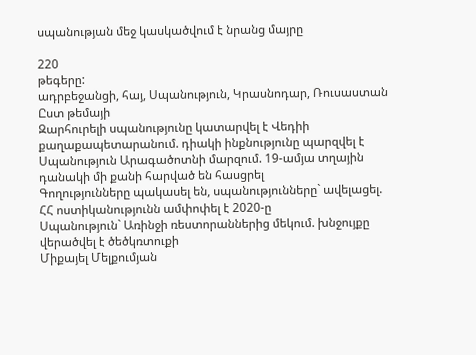սպանության մեջ կասկածվում է նրանց մայրը

220
թեգերը:
ադրբեջանցի, հայ, Սպանություն, Կրասնոդար, Ռուսաստան
Ըստ թեմայի
Զարհուրելի սպանությունը կատարվել է Վեդիի քաղաքապետարանում. դիակի ինքնությունը պարզվել է
Սպանություն Արագածոտնի մարզում. 19-ամյա տղային դանակի մի քանի հարված են հասցրել
Գողությունները պակասել են, սպանությունները` ավելացել. ՀՀ ոստիկանությունն ամփոփել է 2020-ը
Սպանություն` Առինջի ռեստորաններից մեկում. խնջույքը վերածվել է ծեծկռտուքի
Միքայել Մելքումյան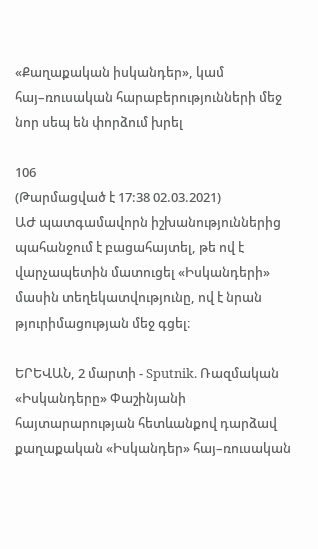«Քաղաքական իսկանդեր», կամ հայ–ռուսական հարաբերությունների մեջ նոր սեպ են փորձում խրել

106
(Թարմացված է 17:38 02.03.2021)
ԱԺ պատգամավորն իշխանություններից պահանջում է բացահայտել, թե ով է վարչապետին մատուցել «Իսկանդերի» մասին տեղեկատվությունը, ով է նրան թյուրիմացության մեջ գցել։

ԵՐԵՎԱՆ, 2 մարտի - Sputnik. Ռազմական «Իսկանդերը» Փաշինյանի հայտարարության հետևանքով դարձավ քաղաքական «Իսկանդեր» հայ–ռուսական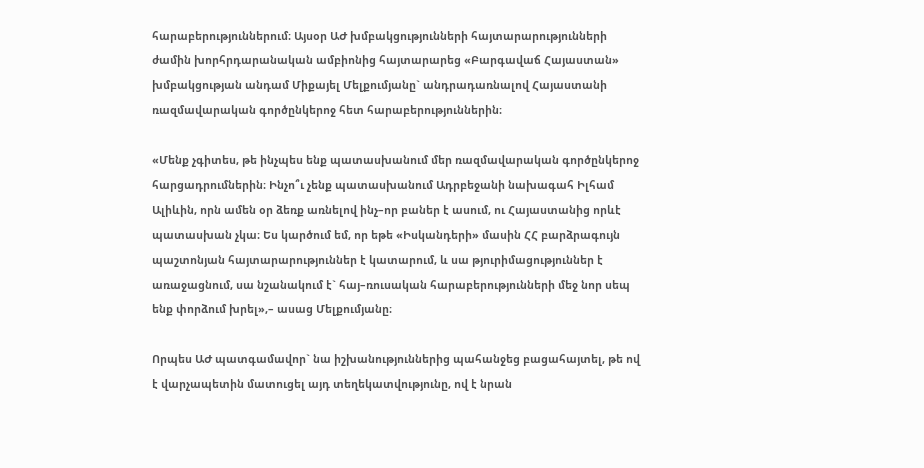հարաբերություններում։ Այսօր ԱԺ խմբակցությունների հայտարարությունների ժամին խորհրդարանական ամբիոնից հայտարարեց «Բարգավաճ Հայաստան» խմբակցության անդամ Միքայել Մելքումյանը` անդրադառնալով Հայաստանի ռազմավարական գործընկերոջ հետ հարաբերություններին։

«Մենք չգիտես, թե ինչպես ենք պատասխանում մեր ռազմավարական գործընկերոջ հարցադրումներին։ Ինչո՞ւ չենք պատասխանում Ադրբեջանի նախագահ Իլհամ Ալիևին, որն ամեն օր ձեռք առնելով ինչ–որ բաներ է ասում, ու Հայաստանից որևէ պատասխան չկա։ Ես կարծում եմ, որ եթե «Իսկանդերի» մասին ՀՀ բարձրագույն պաշտոնյան հայտարարություններ է կատարում, և սա թյուրիմացություններ է առաջացնում, սա նշանակում է` հայ–ռուսական հարաբերությունների մեջ նոր սեպ ենք փորձում խրել»,– ասաց Մելքումյանը։

Որպես ԱԺ պատգամավոր` նա իշխանություններից պահանջեց բացահայտել, թե ով է վարչապետին մատուցել այդ տեղեկատվությունը, ով է նրան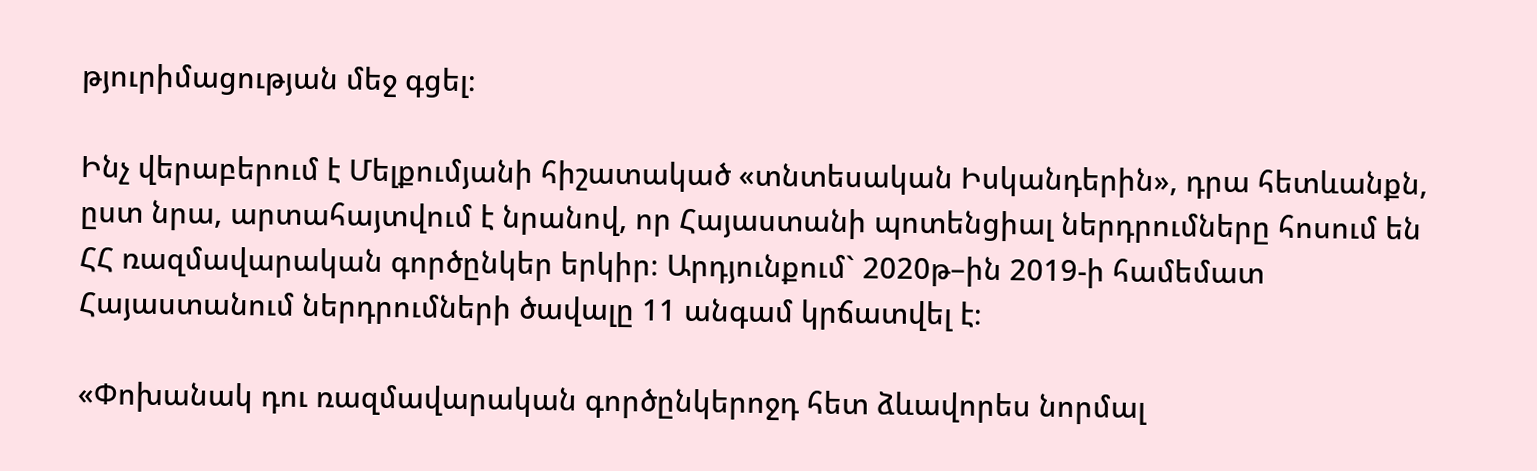թյուրիմացության մեջ գցել։

Ինչ վերաբերում է Մելքումյանի հիշատակած «տնտեսական Իսկանդերին», դրա հետևանքն, ըստ նրա, արտահայտվում է նրանով, որ Հայաստանի պոտենցիալ ներդրումները հոսում են ՀՀ ռազմավարական գործընկեր երկիր։ Արդյունքում` 2020թ–ին 2019-ի համեմատ Հայաստանում ներդրումների ծավալը 11 անգամ կրճատվել է։

«Փոխանակ դու ռազմավարական գործընկերոջդ հետ ձևավորես նորմալ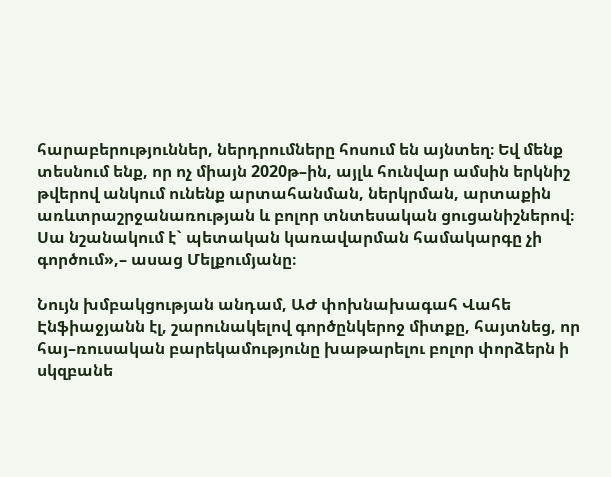հարաբերություններ, ներդրումները հոսում են այնտեղ։ Եվ մենք տեսնում ենք, որ ոչ միայն 2020թ–ին, այլև հունվար ամսին երկնիշ թվերով անկում ունենք արտահանման, ներկրման, արտաքին առևտրաշրջանառության և բոլոր տնտեսական ցուցանիշներով։ Սա նշանակում է` պետական կառավարման համակարգը չի գործում»,– ասաց Մելքումյանը։

Նույն խմբակցության անդամ, ԱԺ փոխնախագահ Վահե Էնֆիաջյանն էլ, շարունակելով գործընկերոջ միտքը, հայտնեց, որ հայ–ռուսական բարեկամությունը խաթարելու բոլոր փորձերն ի սկզբանե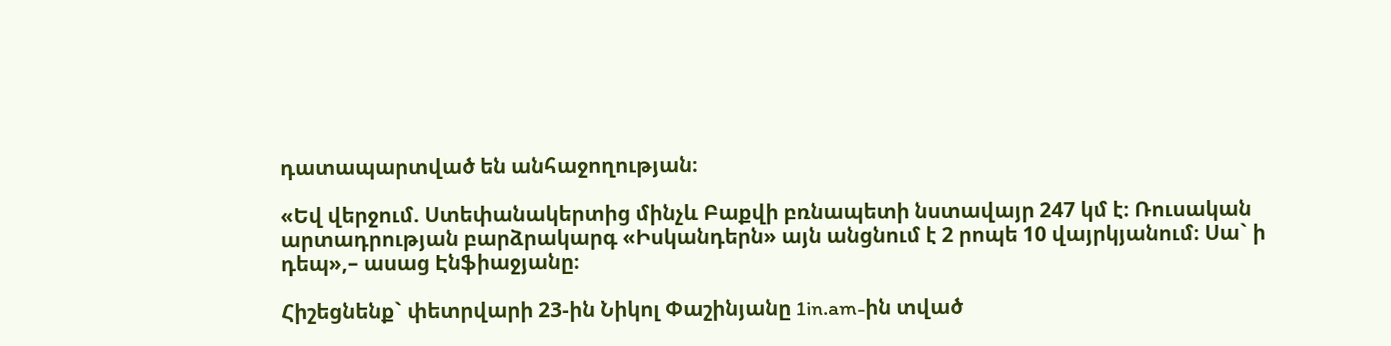դատապարտված են անհաջողության։

«Եվ վերջում. Ստեփանակերտից մինչև Բաքվի բռնապետի նստավայր 247 կմ է։ Ռուսական արտադրության բարձրակարգ «Իսկանդերն» այն անցնում է 2 րոպե 10 վայրկյանում։ Սա` ի դեպ»,– ասաց Էնֆիաջյանը։

Հիշեցնենք` փետրվարի 23-ին Նիկոլ Փաշինյանը 1in.am-ին տված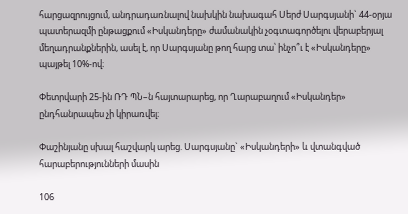հարցազրույցում, անդրադառնալով նախկին նախագահ Սերժ Սարգսյանի` 44-օրյա պատերազմի ընթացքում «Իսկանդերը» ժամանակին չօգտագործելու վերաբերյալ մեղադրանքներին, ասել է, որ Սարգսյանը թող հարց տա՝ ինչո՞ւ է «Իսկանդերը» պայթել 10%-ով։

Փետրվարի 25-ին ՌԴ ՊՆ–ն հայտարարեց, որ Ղարաբաղում «Իսկանդեր» ընդհանրապես չի կիրառվել։

Փաշինյանը սխալ հաշվարկ արեց. Սարգսյանը` «Իսկանդերի» և վտանգված հարաբերությունների մասին

106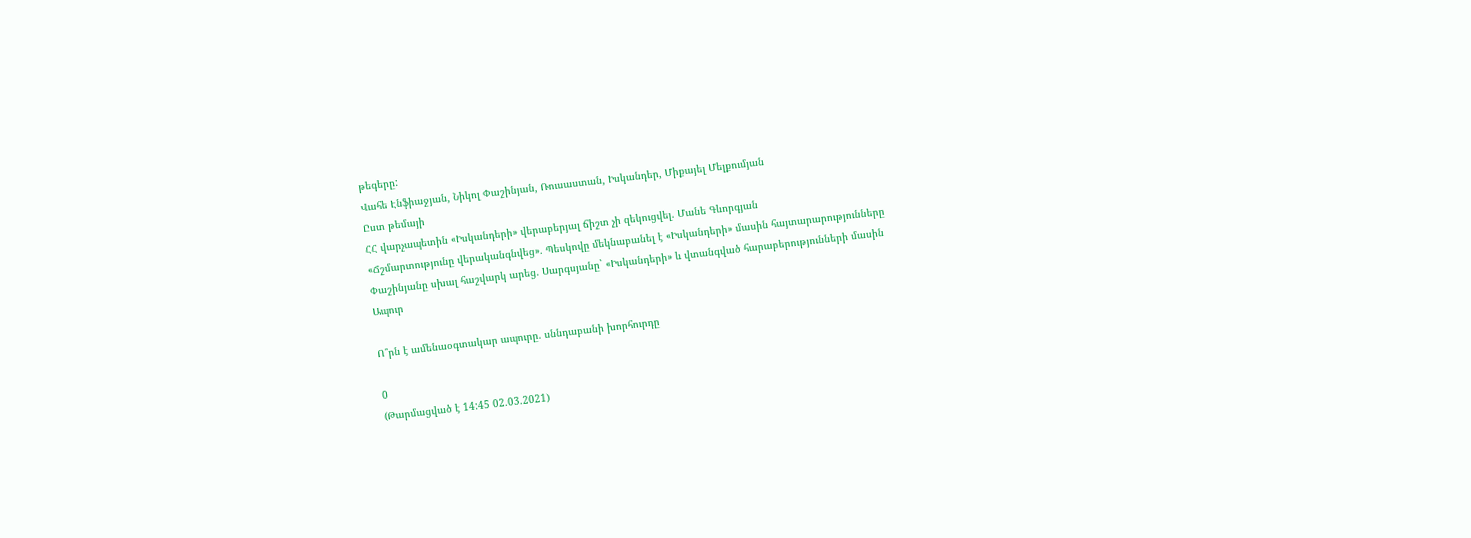թեգերը:
Վահե Էնֆիաջյան, Նիկոլ Փաշինյան, Ռուսաստան, Իսկանդեր, Միքայել Մելքումյան
Ըստ թեմայի
ՀՀ վարչապետին «Իսկանդերի» վերաբերյալ ճիշտ չի զեկուցվել. Մանե Գևորգյան
«Ճշմարտությունը վերականգնվեց». Պեսկովը մեկնաբանել է «Իսկանդերի» մասին հայտարարությունները
Փաշինյանը սխալ հաշվարկ արեց. Սարգսյանը` «Իսկանդերի» և վտանգված հարաբերությունների մասին
Ապուր

Ո՞րն է ամենաօգտակար ապուրը. սննդաբանի խորհուրդը

0
(Թարմացված է 14:45 02.03.2021)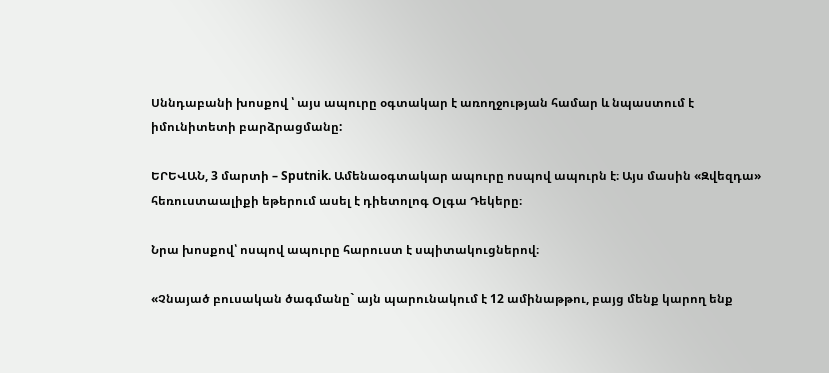Սննդաբանի խոսքով ՝ այս ապուրը օգտակար է առողջության համար և նպաստում է իմունիտետի բարձրացմանը:

ԵՐԵՎԱՆ, 3 մարտի – Sputnik. Ամենաօգտակար ապուրը ոսպով ապուրն է։ Այս մասին «Զվեզդա» հեռուստաալիքի եթերում ասել է դիետոլոգ Օլգա Դեկերը։

Նրա խոսքով՝ ոսպով ապուրը հարուստ է սպիտակուցներով։

«Չնայած բուսական ծագմանը` այն պարունակում է 12 ամինաթթու, բայց մենք կարող ենք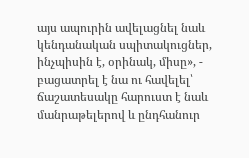այս ապուրին ավելացնել նաև կենդանական սպիտակուցներ, ինչպիսին է, օրինակ, միսը», - բացատրել է նա ու հավելել՝ ճաշատեսակը հարուստ է նաև մանրաթելերով և ընդհանուր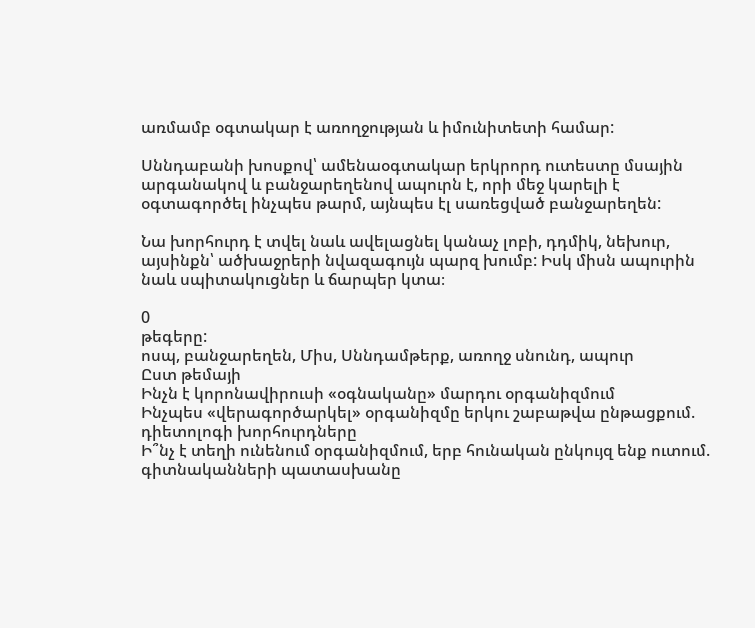առմամբ օգտակար է առողջության և իմունիտետի համար:

Սննդաբանի խոսքով՝ ամենաօգտակար երկրորդ ուտեստը մսային արգանակով և բանջարեղենով ապուրն է, որի մեջ կարելի է օգտագործել ինչպես թարմ, այնպես էլ սառեցված բանջարեղեն:

Նա խորհուրդ է տվել նաև ավելացնել կանաչ լոբի, դդմիկ, նեխուր, այսինքն՝ ածխաջրերի նվազագույն պարզ խումբ: Իսկ միսն ապուրին նաև սպիտակուցներ և ճարպեր կտա։

0
թեգերը:
ոսպ, բանջարեղեն, Միս, Սննդամթերք, առողջ սնունդ, ապուր
Ըստ թեմայի
Ինչն է կորոնավիրուսի «օգնականը» մարդու օրգանիզմում
Ինչպես «վերագործարկել» օրգանիզմը երկու շաբաթվա ընթացքում. դիետոլոգի խորհուրդները
Ի՞նչ է տեղի ունենում օրգանիզմում, երբ հունական ընկույզ ենք ուտում. գիտնականների պատասխանը